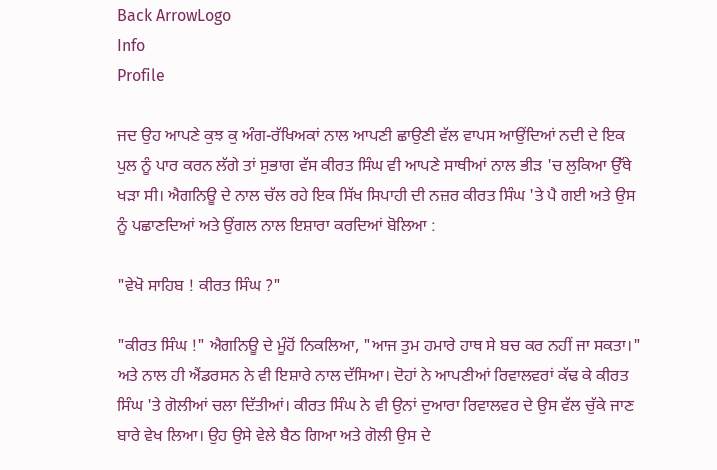Back ArrowLogo
Info
Profile

ਜਦ ਉਹ ਆਪਣੇ ਕੁਝ ਕੁ ਅੰਗ-ਰੱਖਿਅਕਾਂ ਨਾਲ ਆਪਣੀ ਛਾਉਣੀ ਵੱਲ ਵਾਪਸ ਆਉਂਦਿਆਂ ਨਦੀ ਦੇ ਇਕ ਪੁਲ ਨੂੰ ਪਾਰ ਕਰਨ ਲੱਗੇ ਤਾਂ ਸੁਭਾਗ ਵੱਸ ਕੀਰਤ ਸਿੰਘ ਵੀ ਆਪਣੇ ਸਾਥੀਆਂ ਨਾਲ ਭੀੜ 'ਚ ਲੁਕਿਆ ਉੱਥੇ ਖੜਾ ਸੀ। ਐਗਨਿਊ ਦੇ ਨਾਲ ਚੱਲ ਰਹੇ ਇਕ ਸਿੱਖ ਸਿਪਾਹੀ ਦੀ ਨਜ਼ਰ ਕੀਰਤ ਸਿੰਘ 'ਤੇ ਪੈ ਗਈ ਅਤੇ ਉਸ ਨੂੰ ਪਛਾਣਦਿਆਂ ਅਤੇ ਉਂਗਲ ਨਾਲ ਇਸ਼ਾਰਾ ਕਰਦਿਆਂ ਬੋਲਿਆ :

"ਵੇਖੋ ਸਾਹਿਬ ! ਕੀਰਤ ਸਿੰਘ ?"

"ਕੀਰਤ ਸਿੰਘ !" ਐਗਨਿਊ ਦੇ ਮੂੰਹੋਂ ਨਿਕਲਿਆ, "ਆਜ ਤੁਮ ਹਮਾਰੇ ਹਾਥ ਸੇ ਬਚ ਕਰ ਨਹੀਂ ਜਾ ਸਕਤਾ।" ਅਤੇ ਨਾਲ ਹੀ ਐਂਡਰਸਨ ਨੇ ਵੀ ਇਸ਼ਾਰੇ ਨਾਲ ਦੱਸਿਆ। ਦੋਹਾਂ ਨੇ ਆਪਣੀਆਂ ਰਿਵਾਲਵਰਾਂ ਕੱਢ ਕੇ ਕੀਰਤ ਸਿੰਘ 'ਤੇ ਗੋਲੀਆਂ ਚਲਾ ਦਿੱਤੀਆਂ। ਕੀਰਤ ਸਿੰਘ ਨੇ ਵੀ ਉਨਾਂ ਦੁਆਰਾ ਰਿਵਾਲਵਰ ਦੇ ਉਸ ਵੱਲ ਚੁੱਕੇ ਜਾਣ ਬਾਰੇ ਵੇਖ ਲਿਆ। ਉਹ ਉਸੇ ਵੇਲੇ ਬੈਠ ਗਿਆ ਅਤੇ ਗੋਲੀ ਉਸ ਦੇ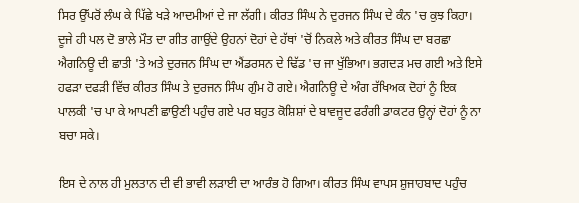ਸਿਰ ਉੱਪਰੋਂ ਲੰਘ ਕੇ ਪਿੱਛੇ ਖੜੇ ਆਦਮੀਆਂ ਦੇ ਜਾ ਲੱਗੀ। ਕੀਰਤ ਸਿੰਘ ਨੇ ਦੁਰਜਨ ਸਿੰਘ ਦੇ ਕੰਨ 'ਚ ਕੁਝ ਕਿਹਾ। ਦੂਜੇ ਹੀ ਪਲ ਦੋ ਭਾਲੇ ਮੌਤ ਦਾ ਗੀਤ ਗਾਉਂਦੇ ਉਹਨਾਂ ਦੋਹਾਂ ਦੇ ਹੱਥਾਂ 'ਚੋਂ ਨਿਕਲੇ ਅਤੇ ਕੀਰਤ ਸਿੰਘ ਦਾ ਬਰਛਾ ਐਗਨਿਊ ਦੀ ਛਾਤੀ 'ਤੇ ਅਤੇ ਦੁਰਜਨ ਸਿੰਘ ਦਾ ਐਂਡਰਸਨ ਦੇ ਢਿੱਡ 'ਚ ਜਾ ਖੁੱਭਿਆ। ਭਗਦੜ ਮਚ ਗਈ ਅਤੇ ਇਸੇ ਹਫੜਾ ਦਫੜੀ ਵਿੱਚ ਕੀਰਤ ਸਿੰਘ ਤੇ ਦੁਰਜਨ ਸਿੰਘ ਗੁੰਮ ਹੋ ਗਏ। ਐਗਨਿਊ ਦੇ ਅੰਗ ਰੱਖਿਅਕ ਦੋਹਾਂ ਨੂੰ ਇਕ ਪਾਲਕੀ 'ਚ ਪਾ ਕੇ ਆਪਣੀ ਛਾਉਣੀ ਪਹੁੰਚ ਗਏ ਪਰ ਬਹੁਤ ਕੋਸ਼ਿਸ਼ਾਂ ਦੇ ਬਾਵਜੂਦ ਫਰੰਗੀ ਡਾਕਟਰ ਉਨ੍ਹਾਂ ਦੋਹਾਂ ਨੂੰ ਨਾ ਬਚਾ ਸਕੇ।

ਇਸ ਦੇ ਨਾਲ ਹੀ ਮੁਲਤਾਨ ਦੀ ਵੀ ਭਾਵੀ ਲੜਾਈ ਦਾ ਆਰੰਭ ਹੋ ਗਿਆ। ਕੀਰਤ ਸਿੰਘ ਵਾਪਸ ਸ਼ੁਜਾਹਬਾਦ ਪਹੁੰਚ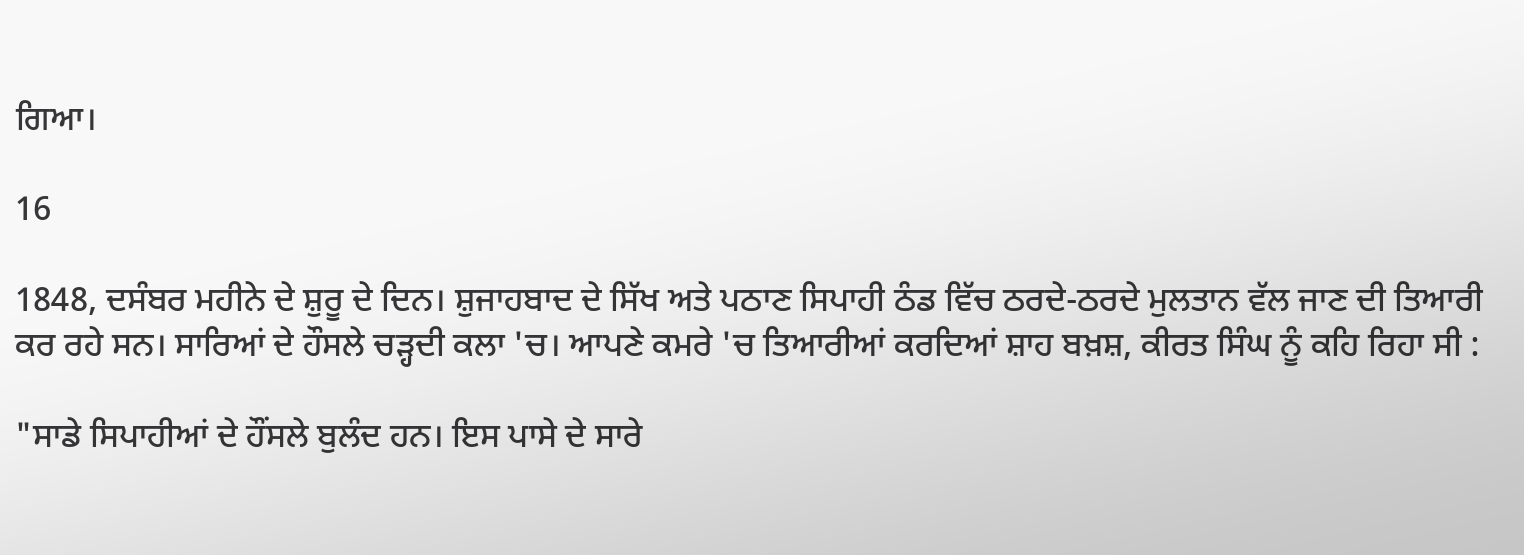ਗਿਆ।

16

1848, ਦਸੰਬਰ ਮਹੀਨੇ ਦੇ ਸ਼ੁਰੂ ਦੇ ਦਿਨ। ਸ਼ੁਜਾਹਬਾਦ ਦੇ ਸਿੱਖ ਅਤੇ ਪਠਾਣ ਸਿਪਾਹੀ ਠੰਡ ਵਿੱਚ ਠਰਦੇ-ਠਰਦੇ ਮੁਲਤਾਨ ਵੱਲ ਜਾਣ ਦੀ ਤਿਆਰੀ ਕਰ ਰਹੇ ਸਨ। ਸਾਰਿਆਂ ਦੇ ਹੌਸਲੇ ਚੜ੍ਹਦੀ ਕਲਾ 'ਚ। ਆਪਣੇ ਕਮਰੇ 'ਚ ਤਿਆਰੀਆਂ ਕਰਦਿਆਂ ਸ਼ਾਹ ਬਖ਼ਸ਼, ਕੀਰਤ ਸਿੰਘ ਨੂੰ ਕਹਿ ਰਿਹਾ ਸੀ :

"ਸਾਡੇ ਸਿਪਾਹੀਆਂ ਦੇ ਹੌਂਸਲੇ ਬੁਲੰਦ ਹਨ। ਇਸ ਪਾਸੇ ਦੇ ਸਾਰੇ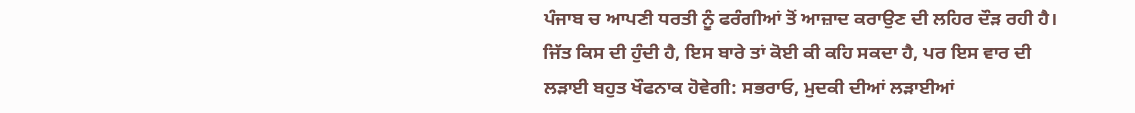ਪੰਜਾਬ ਚ ਆਪਣੀ ਧਰਤੀ ਨੂੰ ਫਰੰਗੀਆਂ ਤੋਂ ਆਜ਼ਾਦ ਕਰਾਉਣ ਦੀ ਲਹਿਰ ਦੌੜ ਰਹੀ ਹੈ। ਜਿੱਤ ਕਿਸ ਦੀ ਹੁੰਦੀ ਹੈ, ਇਸ ਬਾਰੇ ਤਾਂ ਕੋਈ ਕੀ ਕਹਿ ਸਕਦਾ ਹੈ, ਪਰ ਇਸ ਵਾਰ ਦੀ ਲੜਾਈ ਬਹੁਤ ਖੌਫਨਾਕ ਹੋਵੇਗੀ: ਸਭਰਾਓ, ਮੁਦਕੀ ਦੀਆਂ ਲੜਾਈਆਂ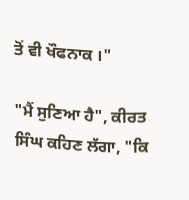ਤੋਂ ਵੀ ਖੌਫਨਾਕ ।"

"ਮੈਂ ਸੁਣਿਆ ਹੈ", ਕੀਰਤ ਸਿੰਘ ਕਹਿਣ ਲੱਗਾ, "ਕਿ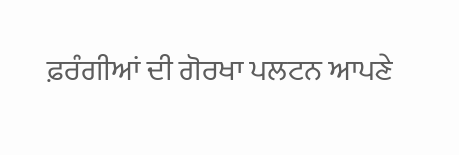ਫ਼ਰੰਗੀਆਂ ਦੀ ਗੋਰਖਾ ਪਲਟਨ ਆਪਣੇ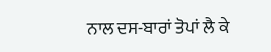ਨਾਲ ਦਸ-ਬਾਰਾਂ ਤੋਪਾਂ ਲੈ ਕੇ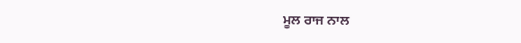ਮੂਲ ਰਾਜ ਨਾਲ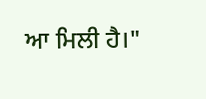ਆ ਮਿਲੀ ਹੈ।"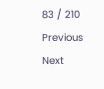83 / 210
Previous
Next